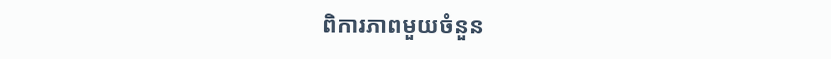ពិការភាពមួយចំនួន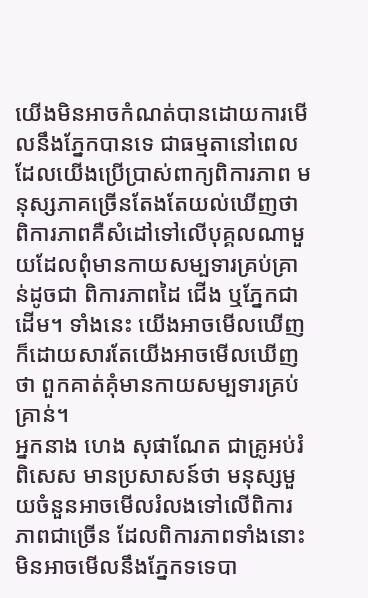យើងមិនអាចកំណត់បានដោយការមើលនឹងភ្នែកបានទេ ជាធម្មតានៅពេលដែលយើងប្រើប្រាស់ពាក្យពិការភាព មនុស្សភាគច្រើនតែងតែយល់ឃើញថា ពិការភាពគឺសំដៅទៅលើបុគ្គលណាមួយដែលពុំមានកាយសម្បទារគ្រប់គ្រាន់ដូចជា ពិការភាពដៃ ជើង ឬភ្នែកជាដើម។ ទាំងនេះ យើងអាចមើលឃើញក៏ដោយសារតែយើងអាចមើលឃើញថា ពួកគាត់គុំមានកាយសម្បទារគ្រប់គ្រាន់។
អ្នកនាង ហេង សុផាណែត ជាគ្រូអប់រំពិសេស មានប្រសាសន៍ថា មនុស្សមួយចំនួនអាចមើលរំលងទៅលើពិការភាពជាច្រើន ដែលពិការភាពទាំងនោះមិនអាចមើលនឹងភ្នែកទទេបា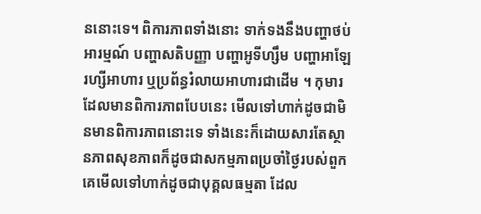ននោះទេ។ ពិការភាពទាំងនោះ ទាក់ទងនឹងបញ្ហាថប់អារម្មណ៍ បញ្ហាសតិបញ្ញា បញ្ហាអូទីហ្សឹម បញ្ហាអាឡែរហ្សីអាហារ ឬប្រព័ន្ធរំលាយអាហារជាដើម ។ កុមារដែលមានពិការភាពបែបនេះ មើលទៅហាក់ដូចជាមិនមានពិការភាពនោះទេ ទាំងនេះក៏ដោយសារតែស្ថានភាពសុខភាពក៏ដូចជាសកម្មភាពប្រចាំថ្ងៃរបស់ពួកគេមើលទៅហាក់ដូចជាបុគ្គលធម្មតា ដែល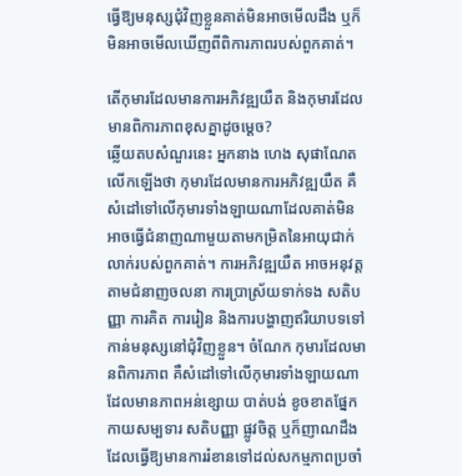ធ្វើឱ្យមនុស្សជុំវិញខ្លួនគាត់មិនអាចមើលដឹង ឬក៏មិនអាចមើលឃើញពីពិការភាពរបស់ពួកគាត់។

តើកុមារដែលមានការអភិវឌ្ឍយឺត និងកុមារដែលមានពិការភាពខុសគ្នាដូចម្ដេច?
ឆ្លើយតបសំណួរនេះ អ្នកនាង ហេង សុផាណែត លើកឡើងថា កុមារដែលមានការអភិវឌ្ឍយឺត គឺសំដៅទៅលើកុមារទាំងឡាយណាដែលគាត់មិនអាចធ្វើជំនាញណាមួយតាមកម្រិតនៃអាយុជាក់លាក់របស់ពួកគាត់។ ការអភិវឌ្ឍយឺត អាចអនុវត្តតាមជំនាញចលនា ការប្រាស្រ័យទាក់ទង សតិបញ្ញា ការគិត ការរៀន និងការបង្ហាញឥរិយាបទទៅកាន់មនុស្សនៅជុំវិញខ្លួន។ ចំណែក កុមារដែលមានពិការភាព គឺសំដៅទៅលើកុមារទាំងឡាយណាដែលមានភាពអន់ខ្សោយ បាត់បង់ ខូចខាតផ្នែកកាយសម្បទារ សតិបញ្ញា ផ្លូវចិត្ត ឬក៏ញាណដឹង ដែលធ្វើឱ្យមានការរំខានទៅដល់សកម្មភាពប្រចាំ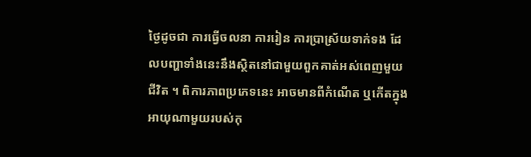ថ្ងៃដូចជា ការធ្វើចលនា ការរៀន ការប្រាស្រ័យទាក់ទង ដែលបញ្ហាទាំងនេះនឹងស្ថិតនៅជាមួយពួកគាត់អស់ពេញមួយជីវិត ។ ពិការភាពប្រភេទនេះ អាចមានពីកំណើត ឬកើតក្នុងអាយុណាមួយរបស់កុ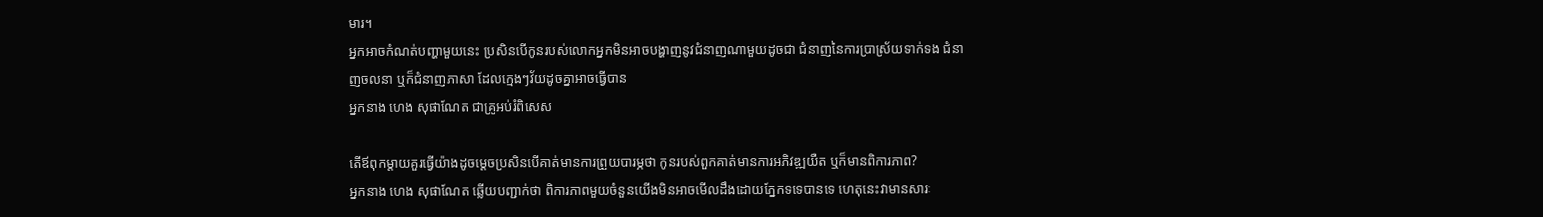មារ។
អ្នកអាចកំណត់បញ្ហាមួយនេះ ប្រសិនបើកូនរបស់លោកអ្នកមិនអាចបង្ហាញនូវជំនាញណាមួយដូចជា ជំនាញនៃការប្រាស្រ័យទាក់ទង ជំនាញចលនា ឬក៏ជំនាញភាសា ដែលក្មេងៗវ័យដូចគ្នាអាចធ្វើបាន
អ្នកនាង ហេង សុផាណែត ជាគ្រូអប់រំពិសេស

តើឪពុកម្ដាយគួរធ្វើយ៉ាងដូចម្ដេចប្រសិនបើគាត់មានការព្រួយបារម្ភថា កូនរបស់ពួកគាត់មានការអភិវឌ្ឍយឺត ឬក៏មានពិការភាព?
អ្នកនាង ហេង សុផាណែត ឆ្លើយបញ្ជាក់ថា ពិការភាពមួយចំនួនយើងមិនអាចមើលដឹងដោយភ្នែកទទេបានទេ ហេតុនេះវាមានសារៈ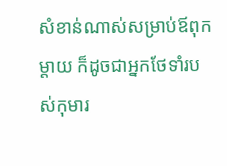សំខាន់ណាស់សម្រាប់ឪពុកម្ដាយ ក៏ដូចជាអ្នកថែទាំរបស់កុមារ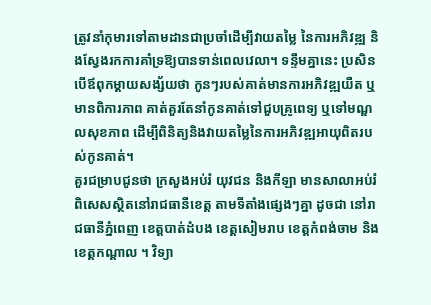ត្រូវនាំកុមារទៅតាមដានជាប្រចាំដើម្បីវាយតម្លៃ នៃការអភិវឌ្ឍ និងស្វែងរកការគាំទ្រឱ្យបានទាន់ពេលវេលា។ ទន្ទឹមគ្នានេះ ប្រសិនបើឪពុកម្ដាយសង្ស័យថា កូនៗរបស់គាត់មានការអភិវឌ្ឍយឺត ឬមានពិការភាព គាត់គួរតែនាំកូនគាត់ទៅជួបគ្រូពេទ្យ ឬទៅមណ្ឌលសុខភាព ដើម្បីពិនិត្យនិងវាយតម្លៃនៃការអភិវឌ្ឍអាយុពិតរបស់កូនគាត់។
គួរជម្រាបជូនថា ក្រសួងអប់រំ យុវជន និងកីឡា មានសាលាអប់រំពិសេសស្ថិតនៅរាជធានីខេត្ត តាមទីតាំងផ្សេងៗគ្នា ដូចជា នៅរាជធានីភ្នំពេញ ខេត្តបាត់ដំបង ខេត្តសៀមរាប ខេត្តកំពង់ចាម និងខេត្តកណ្តាល ។ វិទ្យា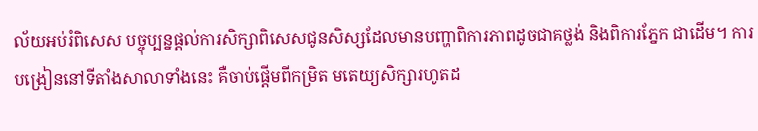ល័យអប់រំពិសេស បច្ចុប្បន្នផ្ដល់ការសិក្សាពិសេសជូនសិស្សដែលមានបញ្ហាពិការភាពដូចជាគថ្លង់ និងពិការភ្នែក ជាដើម។ ការបង្រៀននៅទីតាំងសាលាទាំងនេះ គឺចាប់ផ្ដើមពីកម្រិត មតេយ្យសិក្សារហូតដ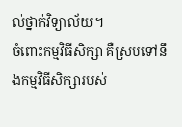ល់ថ្នាក់វិទ្យាល័យ។
ចំពោះកម្មវិធីសិក្សា គឺស្របទៅនឹងកម្មវិធីសិក្សារបស់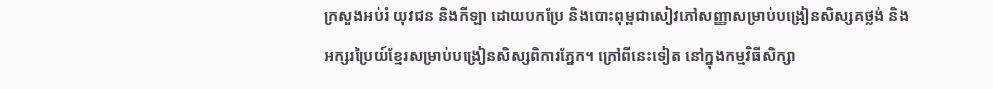ក្រសួងអប់រំ យុវជន និងកីឡា ដោយបកប្រែ និងបោះពុម្ពជាសៀវភៅសញ្ញាសម្រាប់បង្រៀនសិស្សគថ្លង់ និងអក្សរប្រៃយ៍ខ្មែរសម្រាប់បង្រៀនសិស្សពិការភ្នែក។ ក្រៅពីនេះទៀត នៅក្នុងកម្មវិធីសិក្សា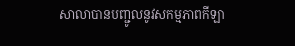សាលាបានបញ្ជូលនូវសកម្មភាពកីឡា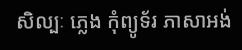សិល្បៈ ភ្លេង កុំព្យូទ័រ ភាសាអង់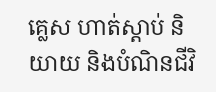គ្លេស ហាត់ស្តាប់ និយាយ និងបំណិនជីវិ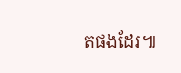តផងដែរ៕